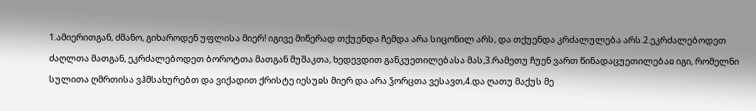1.ამიერითგან, ძმანო, გიხაროდენ უფლისა მიერ! იგივე მიწერად თქუენდა ჩემდა არა სიცონილ არს, და თქუენდა კრძალულება არს.2.ეკრძალებოდეთ ძაღლთა მათგან, ეკრძალებოდეთ ბოროტთა მათგან მუშაკთა, ხედევდით განკუეთილებასა მას,3.რამეთუ ჩუენ ვართ წინადაცუეთილებაჲ იგი, რომელნი სულითა ღმრთისა ვჰმსახურებთ და ვიქადით ქრისტე იესუჲს მიერ და არა ჴორცთა ვესავთ,4.და ღათუ მაქუს მე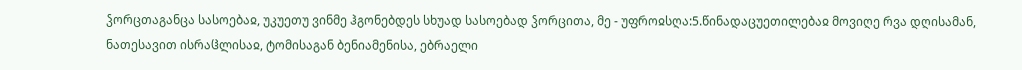ჴორცთაგანცა სასოებაჲ, უკუეთუ ვინმე ჰგონებდეს სხუად სასოებად ჴორცითა, მე - უფროჲსღა:5.წინადაცუეთილებაჲ მოვიღე რვა დღისამან, ნათესავით ისრაჱლისაჲ, ტომისაგან ბენიამენისა, ებრაელი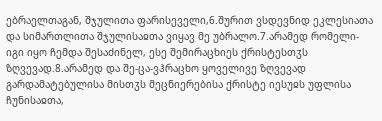ებრაელთაგან, შჯულითა ფარისეველი,6.შურით ვსდევნიდ ეკლესიათა და სიმართლითა შჯულისაჲთა ვიყავ მე უბრალო.7.არამედ რომელი-იგი იყო ჩემდა შესაძინელ, ესე შემირაცხიეს ქრისტესთჳს ზღვევად.8.არამედ და შე-ცა-ვჰრაცხო ყოველივე ზღვევად გარდამატებულისა მისთჳს მეცნიერებისა ქრისტე იესუჲს უფლისა ჩუნისაჲთა,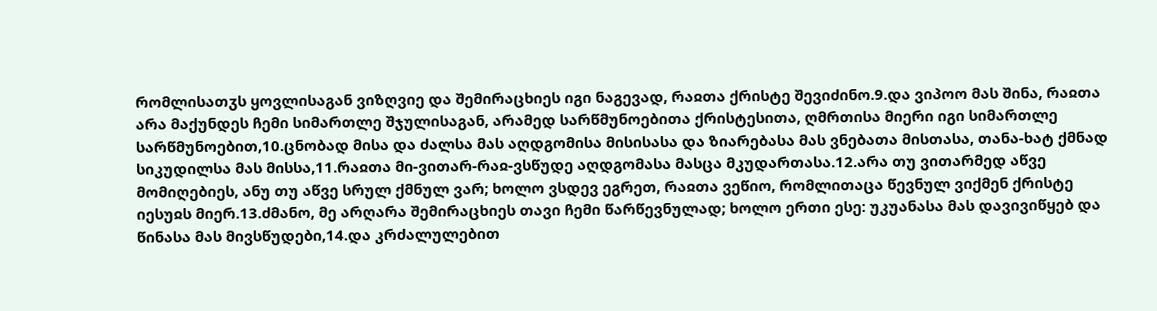რომლისათჳს ყოვლისაგან ვიზღვიე და შემირაცხიეს იგი ნაგევად, რაჲთა ქრისტე შევიძინო.9.და ვიპოო მას შინა, რაჲთა არა მაქუნდეს ჩემი სიმართლე შჯულისაგან, არამედ სარწმუნოებითა ქრისტესითა, ღმრთისა მიერი იგი სიმართლე სარწმუნოებით,10.ცნობად მისა და ძალსა მას აღდგომისა მისისასა და ზიარებასა მას ვნებათა მისთასა, თანა-ხატ ქმნად სიკუდილსა მას მისსა,11.რაჲთა მი-ვითარ-რაჲ-ვსწუდე აღდგომასა მასცა მკუდართასა.12.არა თუ ვითარმედ აწვე მომიღებიეს, ანუ თუ აწვე სრულ ქმნულ ვარ; ხოლო ვსდევ ეგრეთ, რაჲთა ვეწიო, რომლითაცა წევნულ ვიქმენ ქრისტე იესუჲს მიერ.13.ძმანო, მე არღარა შემირაცხიეს თავი ჩემი წარწევნულად; ხოლო ერთი ესე: უკუანასა მას დავივიწყებ და წინასა მას მივსწუდები,14.და კრძალულებით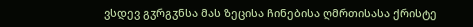ვსდევ გჳრგჳნსა მას ზეცისა ჩინებისა ღმრთისასა ქრისტე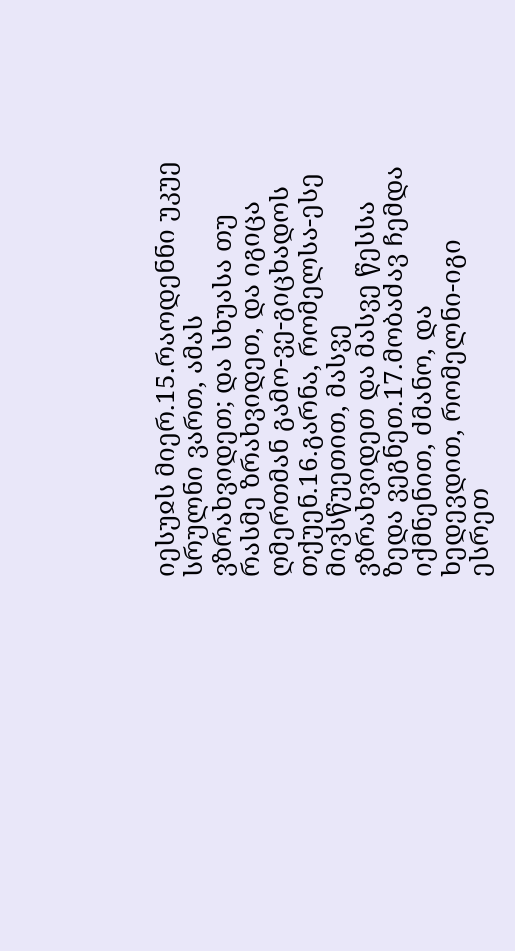იესუჲს მიერ.15.რაოდენნი უკუე სრულნი ვართ, ამას ვზრახვიდეთ; და სხუასა თუ რასმე ზრახვიდეთ, და იგიცა ღმერთმან გამო-ვე-გიცხადოს თქუენ.16.გარნა, რომელსა-ესე მივსწუეთით, მასვე ვზრახვიდეთ და მასვე წესსა ზედა ვეგნეთ.17.მობაძავ ჩემდა იქმნენით, ძმანო, და ხედევდით, რომელნი-იგი ესრეთ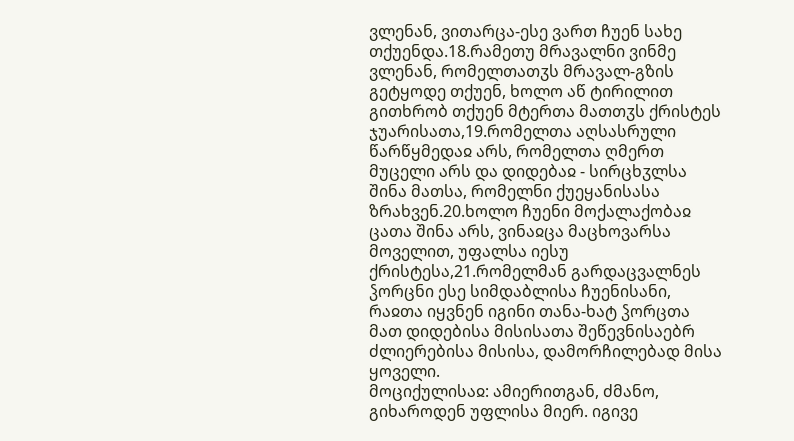ვლენან, ვითარცა-ესე ვართ ჩუენ სახე თქუენდა.18.რამეთუ მრავალნი ვინმე ვლენან, რომელთათჳს მრავალ-გზის გეტყოდე თქუენ, ხოლო აწ ტირილით გითხრობ თქუენ მტერთა მათთჳს ქრისტეს ჯუარისათა,19.რომელთა აღსასრული წარწყმედაჲ არს, რომელთა ღმერთ მუცელი არს და დიდებაჲ - სირცხჳლსა შინა მათსა, რომელნი ქუეყანისასა ზრახვენ.20.ხოლო ჩუენი მოქალაქობაჲ ცათა შინა არს, ვინაჲცა მაცხოვარსა მოველით, უფალსა იესუ ქრისტესა,21.რომელმან გარდაცვალნეს ჴორცნი ესე სიმდაბლისა ჩუენისანი, რაჲთა იყვნენ იგინი თანა-ხატ ჴორცთა მათ დიდებისა მისისათა შეწევნისაებრ ძლიერებისა მისისა, დამორჩილებად მისა ყოველი.
მოციქულისაჲ: ამიერითგან, ძმანო, გიხაროდენ უფლისა მიერ. იგივე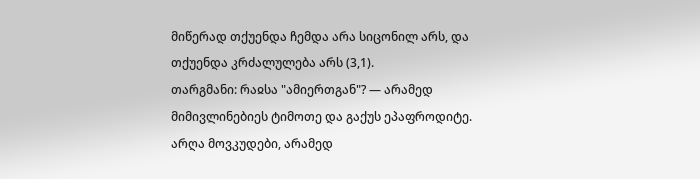მიწერად თქუენდა ჩემდა არა სიცონილ არს, და თქუენდა კრძალულება არს (3,1).
თარგმანი: რაჲსა "ამიერთგან"? — არამედ მიმივლინებიეს ტიმოთე და გაქუს ეპაფროდიტე. არღა მოვკუდები, არამედ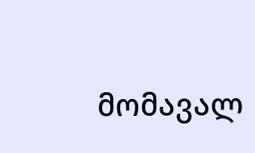მომავალ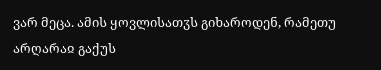ვარ მეცა. ამის ყოვლისათჳს გიხაროდენ, რამეთუ არღარაჲ გაქუს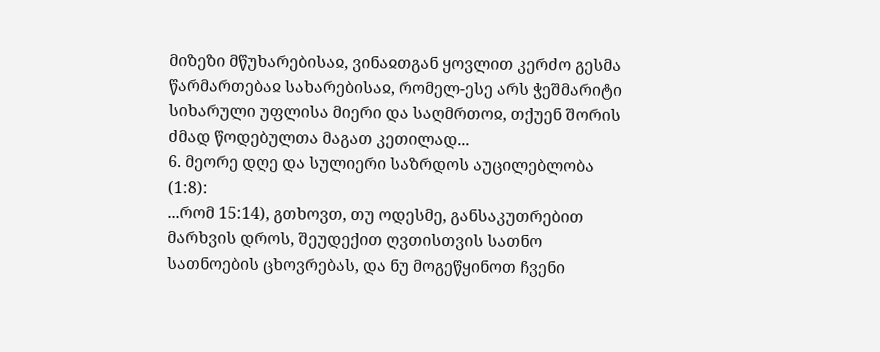მიზეზი მწუხარებისაჲ, ვინაჲთგან ყოვლით კერძო გესმა წარმართებაჲ სახარებისაჲ, რომელ-ესე არს ჭეშმარიტი სიხარული უფლისა მიერი და საღმრთოჲ, თქუენ შორის ძმად წოდებულთა მაგათ კეთილად...
6. მეორე დღე და სულიერი საზრდოს აუცილებლობა (1:8):
...რომ 15:14), გთხოვთ, თუ ოდესმე, განსაკუთრებით მარხვის დროს, შეუდექით ღვთისთვის სათნო სათნოების ცხოვრებას, და ნუ მოგეწყინოთ ჩვენი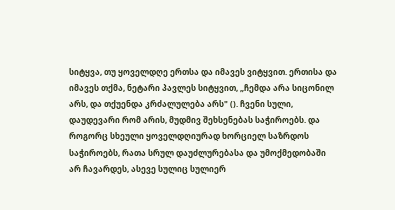სიტყვა, თუ ყოველდღე ერთსა და იმავეს ვიტყვით. ერთისა და იმავეს თქმა, ნეტარი პავლეს სიტყვით, „ჩემდა არა სიცონილ არს, და თქუენდა კრძალულება არს" (). ჩვენი სული, დაუდევარი რომ არის, მუდმივ შეხსენებას საჭიროებს. და როგორც სხეული ყოველდღიურად ხორციელ საზრდოს საჭიროებს, რათა სრულ დაუძლურებასა და უმოქმედობაში არ ჩავარდეს, ასევე სულიც სულიერ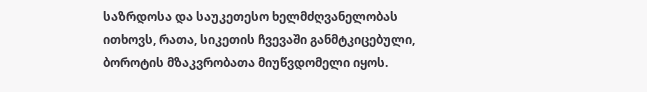საზრდოსა და საუკეთესო ხელმძღვანელობას ითხოვს, რათა, სიკეთის ჩვევაში განმტკიცებული, ბოროტის მზაკვრობათა მიუწვდომელი იყოს.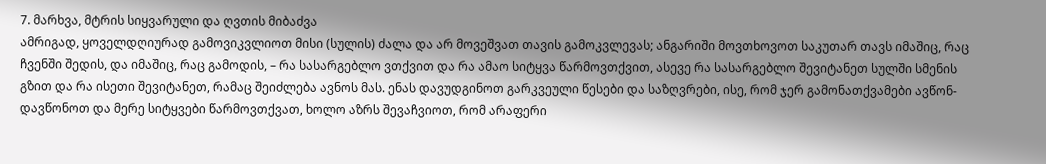7. მარხვა, მტრის სიყვარული და ღვთის მიბაძვა
ამრიგად, ყოველდღიურად გამოვიკვლიოთ მისი (სულის) ძალა და არ მოვეშვათ თავის გამოკვლევას; ანგარიში მოვთხოვოთ საკუთარ თავს იმაშიც, რაც ჩვენში შედის, და იმაშიც, რაც გამოდის, – რა სასარგებლო ვთქვით და რა ამაო სიტყვა წარმოვთქვით, ასევე რა სასარგებლო შევიტანეთ სულში სმენის გზით და რა ისეთი შევიტანეთ, რამაც შეიძლება ავნოს მას. ენას დავუდგინოთ გარკვეული წესები და საზღვრები, ისე, რომ ჯერ გამონათქვამები ავწონ-დავწონოთ და მერე სიტყვები წარმოვთქვათ, ხოლო აზრს შევაჩვიოთ, რომ არაფერი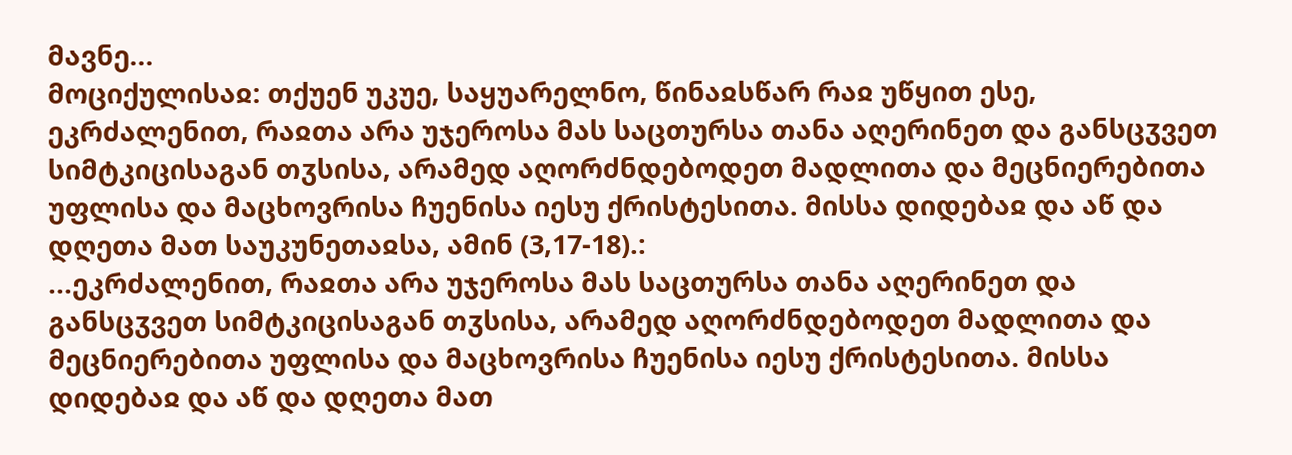მავნე...
მოციქულისაჲ: თქუენ უკუე, საყუარელნო, წინაჲსწარ რაჲ უწყით ესე, ეკრძალენით, რაჲთა არა უჯეროსა მას საცთურსა თანა აღერინეთ და განსცჳვეთ სიმტკიცისაგან თჳსისა, არამედ აღორძნდებოდეთ მადლითა და მეცნიერებითა უფლისა და მაცხოვრისა ჩუენისა იესუ ქრისტესითა. მისსა დიდებაჲ და აწ და დღეთა მათ საუკუნეთაჲსა, ამინ (3,17-18).:
...ეკრძალენით, რაჲთა არა უჯეროსა მას საცთურსა თანა აღერინეთ და განსცჳვეთ სიმტკიცისაგან თჳსისა, არამედ აღორძნდებოდეთ მადლითა და მეცნიერებითა უფლისა და მაცხოვრისა ჩუენისა იესუ ქრისტესითა. მისსა დიდებაჲ და აწ და დღეთა მათ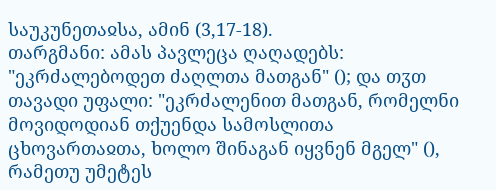საუკუნეთაჲსა, ამინ (3,17-18).
თარგმანი: ამას პავლეცა ღაღადებს: "ეკრძალებოდეთ ძაღლთა მათგან" (); და თჳთ თავადი უფალი: "ეკრძალენით მათგან, რომელნი მოვიდოდიან თქუენდა სამოსლითა ცხოვართაჲთა, ხოლო შინაგან იყვნენ მგელ" (), რამეთუ უმეტეს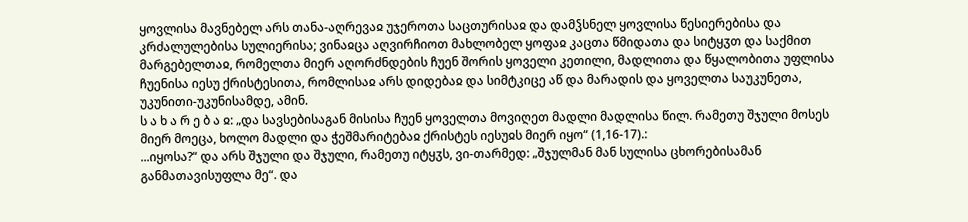ყოვლისა მავნებელ არს თანა-აღრევაჲ უჯეროთა საცთურისაჲ და დამჴსნელ ყოვლისა წესიერებისა და კრძალულებისა სულიერისა; ვინაჲცა აღვირჩიოთ მახლობელ ყოფაჲ კაცთა წმიდათა და სიტყჳთ და საქმით მარგებელთაჲ, რომელთა მიერ აღორძნდების ჩუენ შორის ყოველი კეთილი, მადლითა და წყალობითა უფლისა ჩუენისა იესუ ქრისტესითა, რომლისაჲ არს დიდებაჲ და სიმტკიცე აწ და მარადის და ყოველთა საუკუნეთა, უკუნითი-უკუნისამდე, ამინ.
ს ა ხ ა რ ე ბ ა ჲ: „და სავსებისაგან მისისა ჩუენ ყოველთა მოვიღეთ მადლი მადლისა წილ. რამეთუ შჯული მოსეს მიერ მოეცა, ხოლო მადლი და ჭეშმარიტებაჲ ქრისტეს იესუჲს მიერ იყო“ (1,16-17).:
...იყოსა?“ და არს შჯული და შჯული, რამეთუ იტყჳს, ვი-თარმედ: „შჯულმან მან სულისა ცხორებისამან განმათავისუფლა მე“. და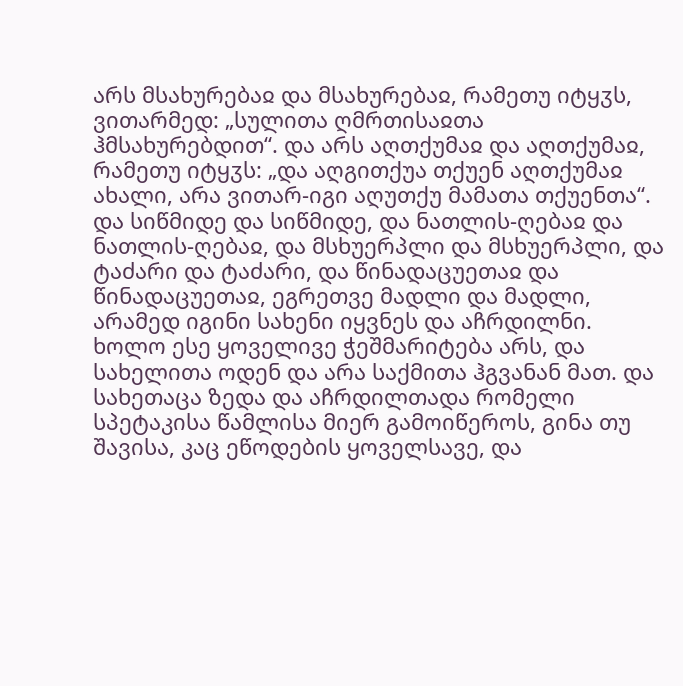არს მსახურებაჲ და მსახურებაჲ, რამეთუ იტყჳს, ვითარმედ: „სულითა ღმრთისაჲთა ჰმსახურებდით“. და არს აღთქუმაჲ და აღთქუმაჲ, რამეთუ იტყჳს: „და აღგითქუა თქუენ აღთქუმაჲ ახალი, არა ვითარ-იგი აღუთქუ მამათა თქუენთა“. და სიწმიდე და სიწმიდე, და ნათლის-ღებაჲ და ნათლის-ღებაჲ, და მსხუერპლი და მსხუერპლი, და ტაძარი და ტაძარი, და წინადაცუეთაჲ და წინადაცუეთაჲ, ეგრეთვე მადლი და მადლი, არამედ იგინი სახენი იყვნეს და აჩრდილნი.
ხოლო ესე ყოველივე ჭეშმარიტება არს, და სახელითა ოდენ და არა საქმითა ჰგვანან მათ. და სახეთაცა ზედა და აჩრდილთადა რომელი სპეტაკისა წამლისა მიერ გამოიწეროს, გინა თუ შავისა, კაც ეწოდების ყოველსავე, და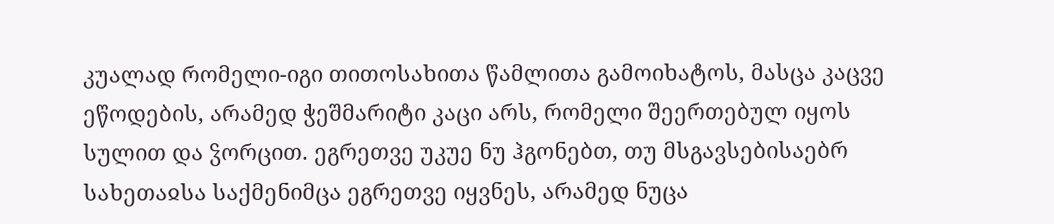კუალად რომელი-იგი თითოსახითა წამლითა გამოიხატოს, მასცა კაცვე ეწოდების, არამედ ჭეშმარიტი კაცი არს, რომელი შეერთებულ იყოს სულით და ჴორცით. ეგრეთვე უკუე ნუ ჰგონებთ, თუ მსგავსებისაებრ სახეთაჲსა საქმენიმცა ეგრეთვე იყვნეს, არამედ ნუცა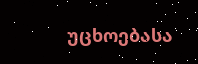უცხოებასა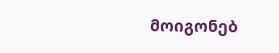მოიგონებ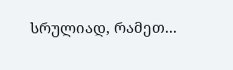სრულიად, რამეთ...